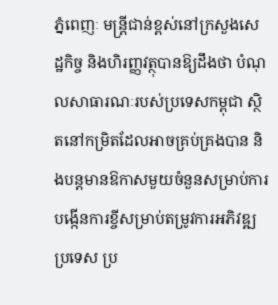ភ្នំពេញៈ មន្ដ្រីជាន់ខ្ពស់នៅក្រសួងសេដ្ឋកិច្ច និងហិរញ្ញវត្ថុបានឱ្យដឹងថា បំណុលសាធារណៈរបស់ប្រទេសកម្ពុជា ស្ថិតនៅកម្រិតដែលអាចគ្រប់គ្រងបាន និងបន្តមានឱកាសមួយចំនួនសម្រាប់ការបង្កើនការខ្ចីសម្រាប់តម្រូវការអភិវឌ្ឍប្រទេស ប្រ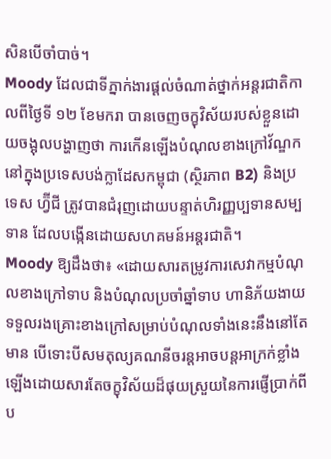សិនបើចាំបាច់។
Moody ដែលជាទីភ្នាក់ងារផ្ដល់ចំណាត់ថ្នាក់អន្តរជាតិកាលពីថ្ងៃទី ១២ ខែមករា បានចេញចក្ខុវិស័យរបស់ខ្លួនដោយចង្អុលបង្ហាញថា ការកើនឡើងបំណុលខាងក្រៅវ័ណ្ឌកនៅក្នុងប្រទេសបង់ក្លាដែសកម្ពុជា (ស្ថិរភាព B2) និងប្រទេស ហ្វ៊ីជី ត្រូវបានជំរុញដោយបន្ទាត់ហិរញ្ញប្បទានសម្បទាន ដែលបង្កើនដោយសហគមន៍អន្តរជាតិ។
Moody ឱ្យដឹងថា៖ «ដោយសារតម្រូវការសេវាកម្មបំណុលខាងក្រៅទាប និងបំណុលប្រចាំឆ្នាំទាប ហានិភ័យងាយទទួលរងគ្រោះខាងក្រៅសម្រាប់បំណុលទាំងនេះនឹងនៅតែមាន បើទោះបីសមតុល្យគណនីចរន្តអាចបន្តអាក្រក់ខ្លាំងឡើងដោយសារតែចក្ខុវិស័យដ៏ផុយស្រួយនៃការផ្ញើប្រាក់ពីប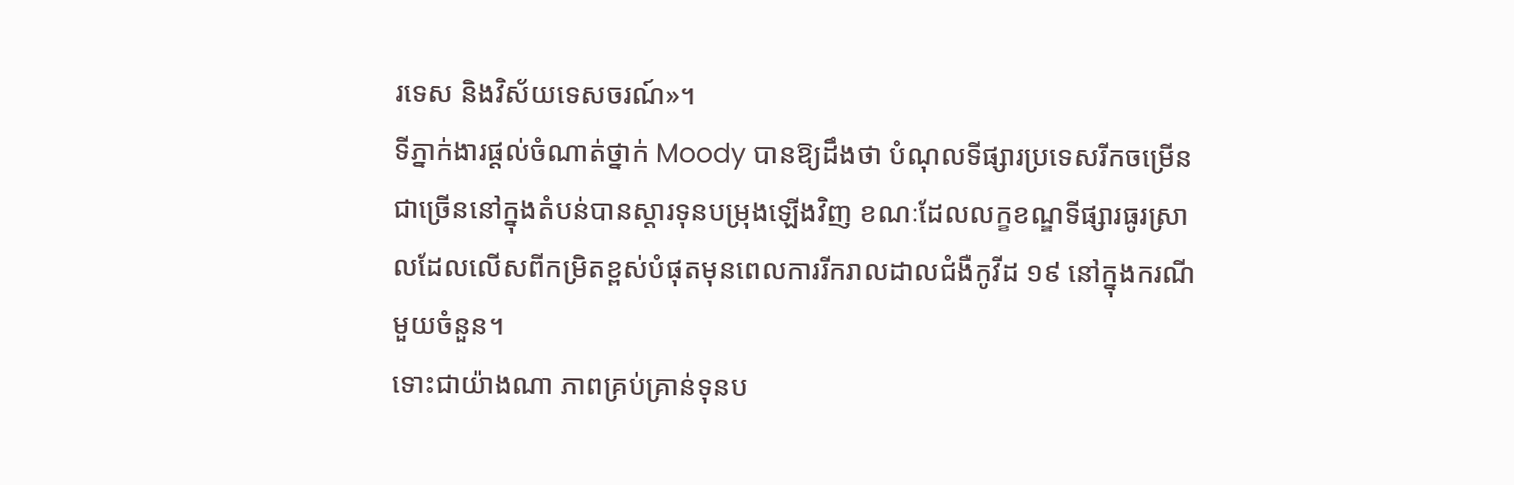រទេស និងវិស័យទេសចរណ៍»។
ទីភ្នាក់ងារផ្ដល់ចំណាត់ថ្នាក់ Moody បានឱ្យដឹងថា បំណុលទីផ្សារប្រទេសរីកចម្រើនជាច្រើននៅក្នុងតំបន់បានស្ដារទុនបម្រុងឡើងវិញ ខណៈដែលលក្ខខណ្ឌទីផ្សារធូរស្រាលដែលលើសពីកម្រិតខ្ពស់បំផុតមុនពេលការរីករាលដាលជំងឺកូវីដ ១៩ នៅក្នុងករណីមួយចំនួន។
ទោះជាយ៉ាងណា ភាពគ្រប់គ្រាន់ទុនប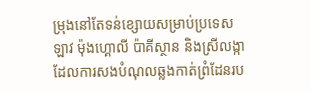ម្រុងនៅតែទន់ខ្សោយសម្រាប់ប្រទេសឡាវ ម៉ុងហ្គោលី ប៉ាគីស្ថាន និងស្រីលង្កា ដែលការសងបំណុលឆ្លងកាត់ព្រំដែនរប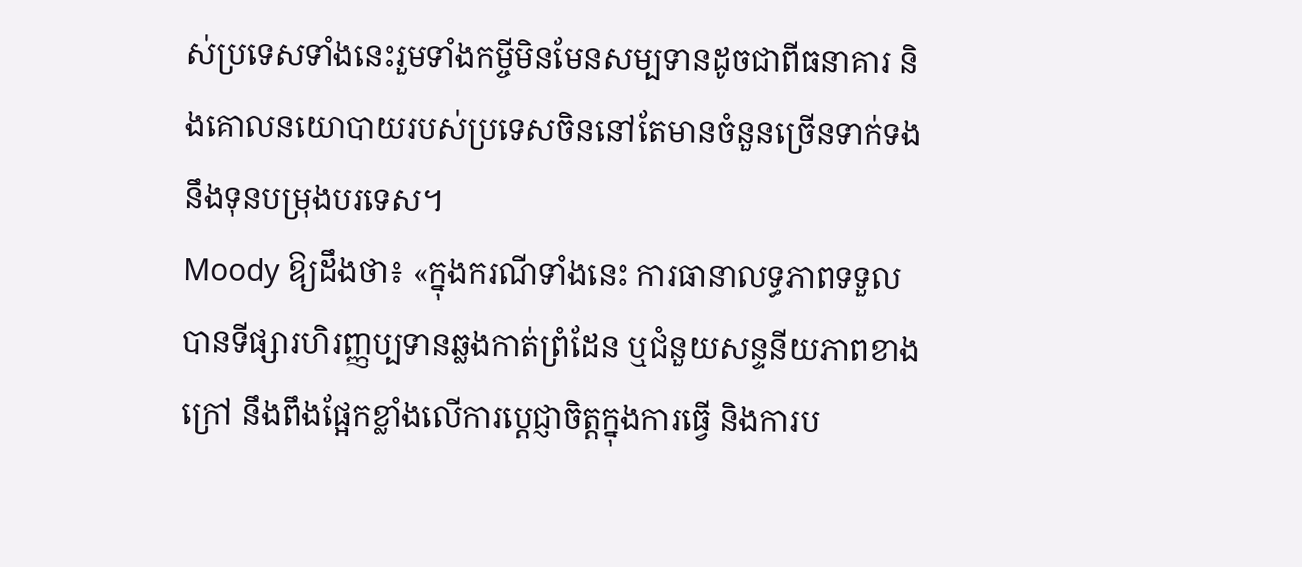ស់ប្រទេសទាំងនេះរួមទាំងកម្ចីមិនមែនសម្បទានដូចជាពីធនាគារ និងគោលនយោបាយរបស់ប្រទេសចិននៅតែមានចំនួនច្រើនទាក់ទងនឹងទុនបម្រុងបរទេស។
Moody ឱ្យដឹងថា៖ «ក្នុងករណីទាំងនេះ ការធានាលទ្ធភាពទទួលបានទីផ្សារហិរញ្ញប្បទានឆ្លងកាត់ព្រំដែន ឬជំនួយសន្ទនីយភាពខាងក្រៅ នឹងពឹងផ្អែកខ្លាំងលើការប្ដេជ្ញាចិត្តក្នុងការធ្វើ និងការប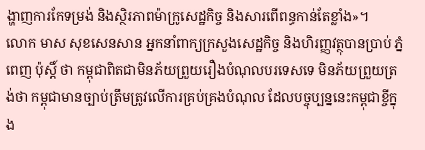ង្ហាញការកែទម្រង់ និងស្ថិរភាពម៉ាក្រូសេដ្ឋកិច្ច និងសារពើពន្ធកាន់តែខ្លាំង»។
លោក មាស សុខសេនសាន អ្នកនាំពាក្យក្រសួងសេដ្ឋកិច្ច និងហិរញ្ញវត្ថុបានប្រាប់ ភ្នំពេញ ប៉ុស្តិ៍ ថា កម្ពុជាពិតជាមិនភ័យព្រួយរឿងបំណុលបរទេសទេ មិនភ័យព្រួយត្រង់ថា កម្ពុជាមានច្បាប់ត្រឹមត្រូវលើការគ្រប់គ្រងបំណុល ដែលបច្ចុប្បន្ននេះកម្ពុជាខ្ចីក្នុង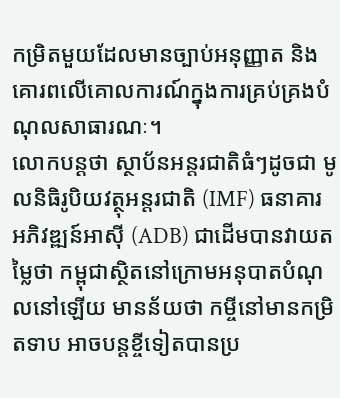កម្រិតមួយដែលមានច្បាប់អនុញ្ញាត និងគោរពលើគោលការណ៍ក្នុងការគ្រប់គ្រងបំណុលសាធារណៈ។
លោកបន្ដថា ស្ថាប័នអន្ដរជាតិធំៗដូចជា មូលនិធិរូបិយវត្ថុអន្តរជាតិ (IMF) ធនាគារអភិវឌ្ឍន៍អាស៊ី (ADB) ជាដើមបានវាយតម្លៃថា កម្ពុជាស្ថិតនៅក្រោមអនុបាតបំណុលនៅឡើយ មានន័យថា កម្ចីនៅមានកម្រិតទាប អាចបន្ដខ្ចីទៀតបានប្រ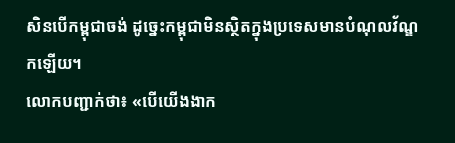សិនបើកម្ពុជាចង់ ដូច្នេះកម្ពុជាមិនស្ថិតក្នុងប្រទេសមានបំណុលវ័ណ្ឌកឡើយ។
លោកបញ្ជាក់ថា៖ «បើយើងងាក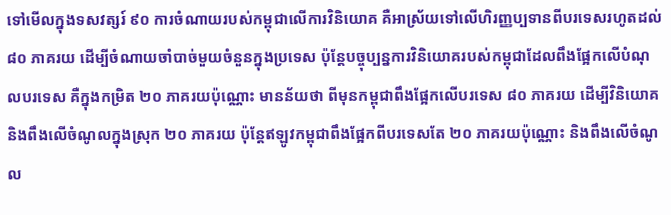ទៅមើលក្នុងទសវត្សរ៍ ៩០ ការចំណាយរបស់កម្ពុជាលើការវិនិយោគ គឺអាស្រ័យទៅលើហិរញ្ញប្បទានពីបរទេសរហូតដល់ ៨០ ភាគរយ ដើម្បីចំណាយចាំបាច់មួយចំនួនក្នុងប្រទេស ប៉ុន្ដែបច្ចុប្បន្នការវិនិយោគរបស់កម្ពុជាដែលពឹងផ្អែកលើបំណុលបរទេស គឺក្នុងកម្រិត ២០ ភាគរយប៉ុណ្ណោះ មានន័យថា ពីមុនកម្ពុជាពឹងផ្អែកលើបរទេស ៨០ ភាគរយ ដើម្បីវិនិយោគ និងពឹងលើចំណូលក្នុងស្រុក ២០ ភាគរយ ប៉ុន្តែឥឡូវកម្ពុជាពឹងផ្អែកពីបរទេសតែ ២០ ភាគរយប៉ុណ្ណោះ និងពឹងលើចំណូល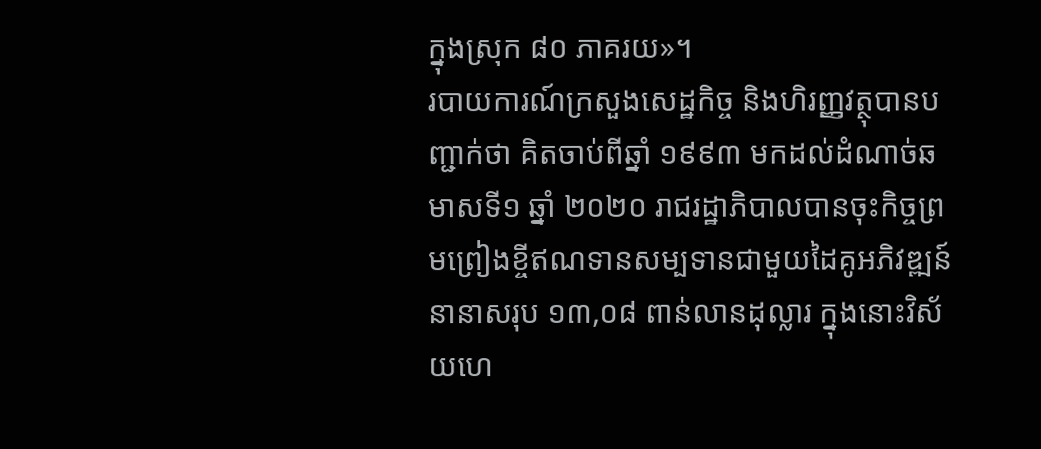ក្នុងស្រុក ៨០ ភាគរយ»។
របាយការណ៍ក្រសួងសេដ្ឋកិច្ច និងហិរញ្ញវត្ថុបានបញ្ជាក់ថា គិតចាប់ពីឆ្នាំ ១៩៩៣ មកដល់ដំណាច់ឆមាសទី១ ឆ្នាំ ២០២០ រាជរដ្ឋាភិបាលបានចុះកិច្ចព្រមព្រៀងខ្ចីឥណទានសម្បទានជាមួយដៃគូអភិវឌ្ឍន៍នានាសរុប ១៣,០៨ ពាន់លានដុល្លារ ក្នុងនោះវិស័យហេ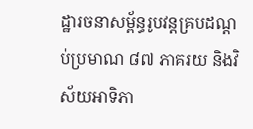ដ្ឋារចនាសម្ព័ន្ធរូបវន្តគ្របដណ្តប់ប្រមាណ ៨៧ ភាគរយ និងវិស័យអាទិភា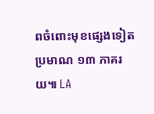ពចំពោះមុខផ្សេងទៀតប្រមាណ ១៣ ភាគរយ៕ LA